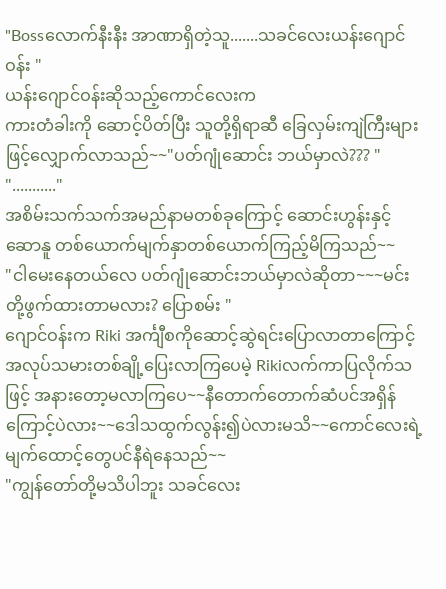"Bossလောက်နီးနီး အာဏာရှိတဲ့သူ.......သခင်လေးယန်းဂျောင်ဝန်း "
ယန်းဂျောင်ဝန်းဆိုသည့်ကောင်လေးက
ကားတံခါးကို ဆောင့်ပိတ်ပြီး သူတို့ရှိရာဆီ ခြေလှမ်းကျဲကြီးများဖြင့်လျှောက်လာသည်~~"ပတ်ဂျုံဆောင်း ဘယ်မှာလဲ??? "
"..........."
အစိမ်းသက်သက်အမည်နာမတစ်ခုကြောင့် ဆောင်းဟွန်းနှင့်ဆောနူ တစ်ယောက်မျက်နှာတစ်ယောက်ကြည့်မိကြသည်~~
"ငါမေးနေတယ်လေ ပတ်ဂျုံဆောင်းဘယ်မှာလဲဆိုတာ~~~မင်းတို့ဖွက်ထားတာမလား? ပြောစမ်း "
ဂျောင်ဝန်းက Riki အင်္ကျီစကိုဆောင့်ဆွဲရင်းပြောလာတာကြောင့် အလုပ်သမားတစ်ချို့ပြေးလာကြပေမဲ့ Rikiလက်ကာပြလိုက်သ
ဖြင့် အနားတော့မလာကြပေ~~နီတောက်တောက်ဆံပင်အရှိန်ကြောင့်ပဲလား~~ဒေါသထွက်လွန်း၍ပဲလားမသိ~~ကောင်လေးရဲ့မျက်ထောင့်တွေပင်နီရဲနေသည်~~
"ကျွန်တော်တို့မသိပါဘူး သခင်လေး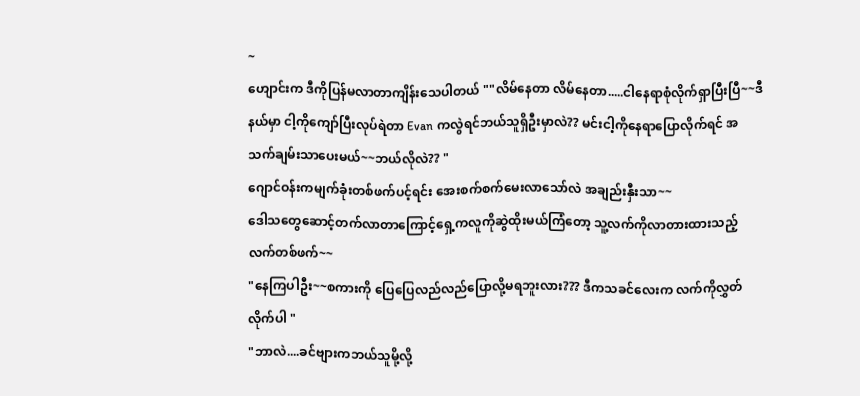~
ဟျောင်းက ဒီကိုပြန်မလာတာကျိန်းသေပါတယ် ""လိမ်နေတာ လိမ်နေတာ.....ငါနေရာစုံလိုက်ရှာပြီးပြီ~~ဒီနယ်မှာ ငါ့ကိုကျော်ပြီးလုပ်ရဲတာ Evan ကလွဲရင်ဘယ်သူရှိဦးမှာလဲ?? မင်းငါ့ကိုနေရာပြောလိုက်ရင် အသက်ချမ်းသာပေးမယ်~~ဘယ်လိုလဲ?? "
ဂျောင်ဝန်းကမျက်ခုံးတစ်ဖက်ပင့်ရင်း အေးစက်စက်မေးလာသော်လဲ အချည်းနှီးသာ~~
ဒေါသတွေဆောင့်တက်လာတာကြောင့်ရှေ့ကလူကိုဆွဲထိုးမယ်ကြံတော့ သူ့လက်ကိုလာတားထားသည့်လက်တစ်ဖက်~~
"နေကြပါဦး~~စကားကို ပြေပြေလည်လည်ပြောလို့မရဘူးလား??? ဒီကသခင်လေးက လက်ကိုလွှတ်လိုက်ပါ "
"ဘာလဲ....ခင်ဗျားကဘယ်သူမို့လို့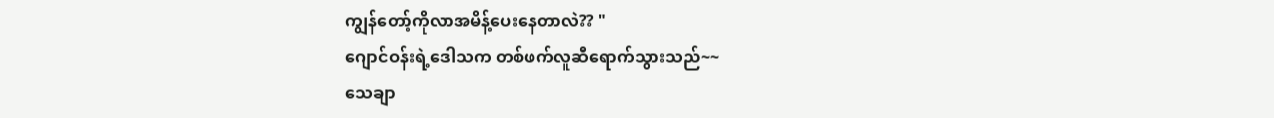ကျွန်တော့်ကိုလာအမိန့်ပေးနေတာလဲ?? "
ဂျောင်ဝန်းရဲ့ဒေါသက တစ်ဖက်လူဆီရောက်သွားသည်~~
သေချာ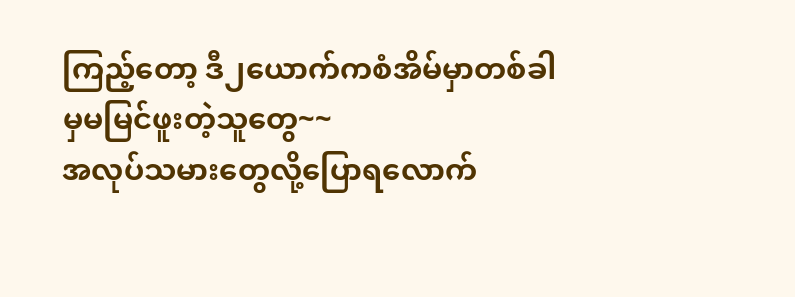ကြည့်တော့ ဒီ၂ယောက်ကစံအိမ်မှာတစ်ခါမှမမြင်ဖူးတဲ့သူတွေ~~
အလုပ်သမားတွေလို့ပြောရလောက်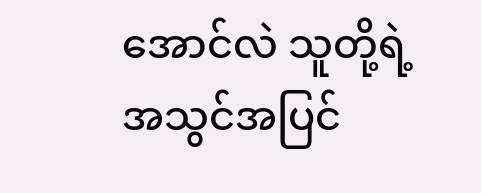အောင်လဲ သူတို့ရဲ့အသွင်အပြင်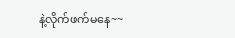နဲ့လိုက်ဖက်မနေ~~